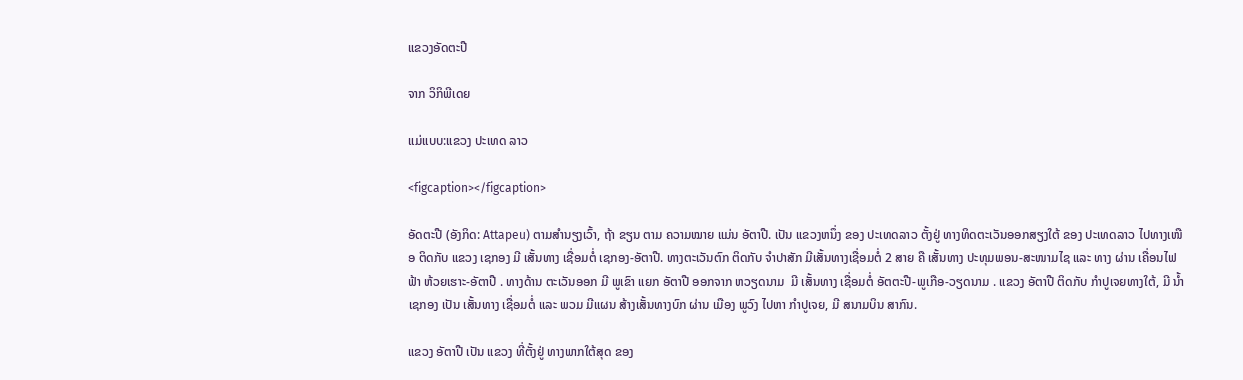ແຂວງອັດຕະປື

ຈາກ ວິກິພີເດຍ

ແມ່ແບບ:ແຂວງ ປະເທດ ລາວ

<figcaption></figcaption>

ອັດຕະປື (ອັງກິດ: Attapeu) ຕາມສຳນຽງເວົ້າ, ຖ້າ ຂຽນ ຕາມ ຄວາມໝາຍ ແມ່ນ ອັຕາປື. ເປັນ ແຂວງຫນຶ່ງ ຂອງ ປະເທດລາວ ຕັ້ງຢູ່ ທາງທິດຕະເວັນອອກສຽງໃຕ້ ຂອງ ປະເທດລາວ ໄປທາງເໜືອ ຕິດກັບ ແຂວງ ເຊກອງ ມີ ເສັ້ນທາງ ເຊື່ອມຕໍ່ ເຊກອງ-ອັຕາປື. ທາງຕະເວັນຕົກ ຕິດກັບ ຈຳປາສັກ ມີເສັ້ນທາງເຊື່ອມຕໍ່ 2 ສາຍ ຄື ເສັ້ນທາງ ປະທຸມພອນ-ສະໜາມໄຊ ແລະ ທາງ ຜ່ານ ເຄື່ອນໄຟຟ້າ ຫ້ວຍເຮາະ-ອັຕາປື . ທາງດ້ານ ຕະເວັນອອກ ມີ ພູເຂົາ ແຍກ ອັຕາປື ອອກຈາກ ຫວຽດນາມ  ມີ ເສັ້ນທາງ ເຊື່ອມຕໍ່ ອັຕຕະປື-ພູເກືອ-ວຽດນາມ . ແຂວງ ອັຕາປື ຕິດກັບ ກຳປູເຈຍທາງໃຕ້, ມີ ນໍ້າເຊກອງ ເປັນ ເສັ້ນທາງ ເຊື່ອມຕໍ່ ແລະ ພວມ ມີແຜນ ສ້າງເສັ້ນທາງບົກ ຜ່ານ ເມືອງ ພູວົງ ໄປຫາ ກຳປູເຈຍ, ມີ ສນາມບິນ ສາກົນ.

ແຂວງ ອັຕາປື ເປັນ ແຂວງ ທີ່ຕັ້ງຢູ່ ທາງພາກໃຕ້ສຸດ ຂອງ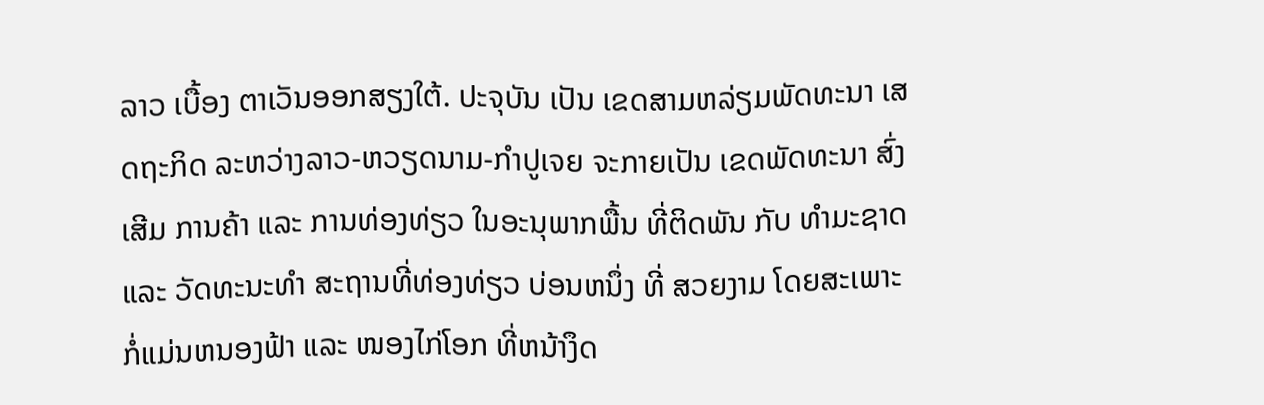ລາວ ເບື້ອງ ຕາເວັນອອກສຽງໃຕ້. ປະຈຸບັນ ເປັນ ເຂດສາມຫລ່ຽມພັດທະນາ ເສດຖະກິດ ລະຫວ່າງລາວ-ຫວຽດນາມ-ກຳປູເຈຍ ຈະກາຍເປັນ ເຂດພັດທະນາ ສົ່ງເສີມ ການຄ້າ ແລະ ການທ່ອງທ່ຽວ ໃນອະນຸພາກພື້ນ ທີ່ຕິດພັນ ກັບ ທຳມະຊາດ ແລະ ວັດທະນະທຳ ສະຖານທີ່ທ່ອງທ່ຽວ ບ່ອນຫນຶ່ງ ທີ່ ສວຍງາມ ໂດຍສະເພາະ ກໍ່ແມ່ນຫນອງຟ້າ ແລະ ໜອງໄກ່ໂອກ ທີ່ຫນ້າງຶດ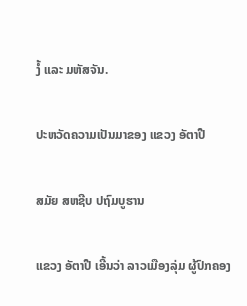ງໍ້ ແລະ ມຫັສຈັນ.

ປະຫວັດຄວາມເປັນມາຂອງ ແຂວງ ອັຕາປື

ສມັຍ ສຫຊີບ ປຖົມບູຮານ

ແຂວງ ອັຕາປື ເອີ້ນວ່າ ລາວເມືອງລຸ່ມ ຜູ້ປົກຄອງ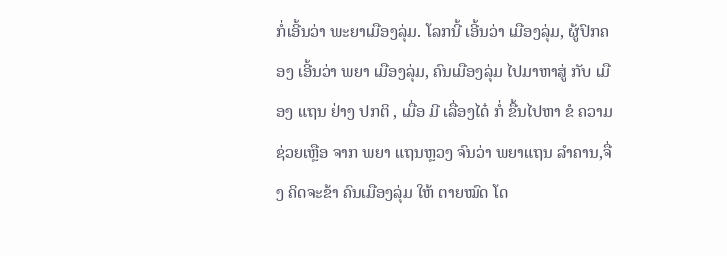ກໍ່ເອີ້ນວ່າ ພະຍາເມືອງລຸ່ມ. ໂລກນີ້ ເອີ້ນວ່າ ເມືອງລຸ່ມ, ຜູ້ປົກຄອງ ເອີ້ນວ່າ ພຍາ ເມືອງລຸ່ມ, ຄົນເມືອງລຸ່ມ ໄປມາຫາສູ່ ກັບ ເມືອງ ແຖນ ຢ່າງ ປກຕິ , ເມື່ອ ມີ ເລື່ອງໄດ໋ ກໍ່ ຂື້ນໄປຫາ ຂໍ ຄວາມຊ່ວຍເຫຼືອ ຈາກ ພຍາ ແຖນຫຼວງ ຈົນວ່າ ພຍາແຖນ ລຳຄານ,ຈື່ງ ຄິດຈະຂ້າ ຄົນເມືອງລຸ່ມ ໃຫ້ ຕາຍໝົດ ໂດ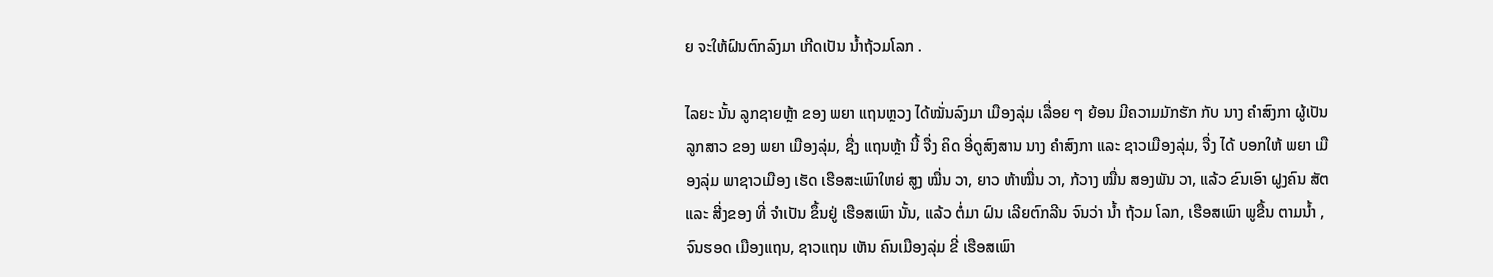ຍ ຈະໃຫ້ຝົນຕົກລົງມາ ເກີດເປັນ ນໍ້າຖ້ວມໂລກ .

ໄລຍະ ນັ້ນ ລູກຊາຍຫຼ້າ ຂອງ ພຍາ ແຖນຫຼວງ ໄດ້ໝັ່ນລົງມາ ເມືອງລຸ່ມ ເລື່ອຍ ໆ ຍ້ອນ ມີຄວາມມັກຮັກ ກັບ ນາງ ຄຳສົງກາ ຜູ້ເປັນ ລູກສາວ ຂອງ ພຍາ ເມືອງລຸ່ມ, ຊື່ງ ແຖນຫຼ້າ ນີ້ ຈື່ງ ຄິດ ອີ່ດູສົງສານ ນາງ ຄໍາສົງກາ ແລະ ຊາວເມືອງລຸ່ມ, ຈື່ງ ໄດ້ ບອກໃຫ້ ພຍາ ເມືອງລຸ່ມ ພາຊາວເມືອງ ເຮັດ ເຮືອສະເພົາໃຫຍ່ ສູງ ໝື່ນ ວາ, ຍາວ ຫ້າໝື່ນ ວາ, ກ້ວາງ ໝື່ນ ສອງພັນ ວາ, ແລ້ວ ຂົນເອົາ ຝູງຄົນ ສັຕ ແລະ ສີ່ງຂອງ ທີ່ ຈຳເປັນ ຂຶ້ນຢູ່ ເຮືອສເພົາ ນັ້ນ, ແລ້ວ ຕໍ່ມາ ຝົນ ເລີຍຕົກລີນ ຈົນວ່າ ນໍ້າ ຖ້ວມ ໂລກ, ເຮືອສເພົາ ພູຂື້ນ ຕາມນໍ້າ , ຈົນຮອດ ເມືອງແຖນ, ຊາວແຖນ ເຫັນ ຄົນເມືອງລຸ່ມ ຂີ່ ເຮືອສເພົາ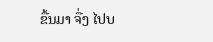ຂື້ນມາ ຈື່ງ ໄປບ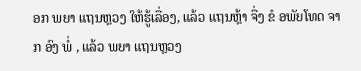ອກ ພຍາ ແຖນຫຼວງ ໃຫ້ຮູ້ເລື່ອງ, ແລ້ວ ແຖນຫຼ້າ ຈື່ງ ຂໍ ອພັຍໂທດ ຈາກ ອົງ ພໍ່ , ແລ້ວ ພຍາ ແຖນຫຼວງ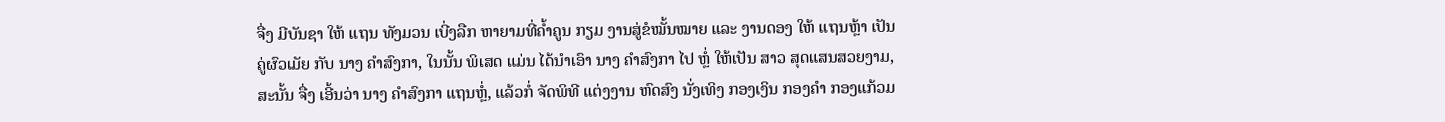ຈື່ງ ມີບັນຊາ ໃຫ້ ແຖນ ທັງມວນ ເບີ່ງລືກ ຫາຍາມທີ່ຄໍ້າຄູນ ກຽມ ງານສູ່ຂໍໝັ້ນໝາຍ ແລະ ງານດອງ ໃຫ້ ແຖນຫຼ້າ ເປັນ ຄູ່ຜົວເມັຍ ກັບ ນາງ ຄຳສົງກາ, ໃນນັ້ນ ພິເສດ ແມ່ນ ໄດ້ນຳເອົາ ນາງ ຄຳສົງກາ ໄປ ຫຼໍ່ ໃຫ້ເປັນ ສາວ ສຸດແສນສວຍງາມ, ສະນັ້ນ ຈື່ງ ເອີ້ນວ່າ ນາງ ຄຳສົງກາ ແຖນຫຼໍ່, ແລ້ວກໍ່ ຈັດພິທີ ແຕ່ງງານ ຫົດສົງ ນັ່ງເທິງ ກອງເງິນ ກອງຄໍາ ກອງແກ້ວມ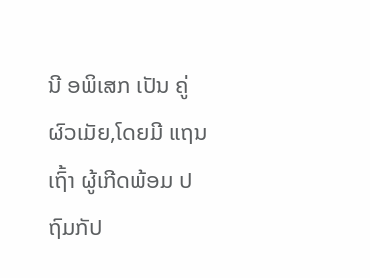ນີ ອພິເສກ ເປັນ ຄູ່ຜົວເມັຍ,ໂດຍມີ ແຖນເຖົ້າ ຜູ້ເກີດພ້ອມ ປຖົມກັປ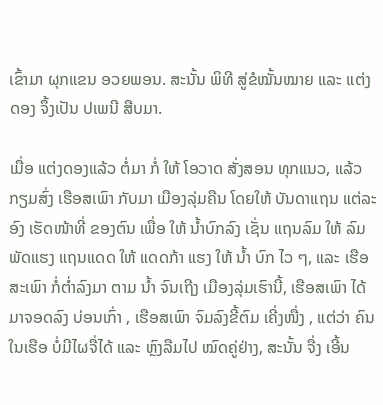ເຂົ້າມາ ຜຸກແຂນ ອວຍພອນ. ສະນັ້ນ ພິທີ ສູ່ຂໍໝັ້ນໝາຍ ແລະ ແຕ່ງດອງ ຈຶ້ງເປັນ ປເພນີ ສືບມາ.

ເມື່ອ ແຕ່ງດອງແລ້ວ ຕໍ່ມາ ກໍ່ ໃຫ້ ໂອວາດ ສັ່ງສອນ ທຸກແນວ, ແລ້ວ ກຽມສົ່ງ ເຮືອສເພົາ ກັບມາ ເມືອງລຸ່ມຄືນ ໂດຍໃຫ້ ບັນດາແຖນ ແຕ່ລະອົງ ເຮັດໜ້າທີ່ ຂອງຕົນ ເພື່ອ ໃຫ້ ນໍ້າບົກລົງ ເຊັ່ນ ແຖນລົມ ໃຫ້ ລົມ ພັດແຮງ ແຖນແດດ ໃຫ້ ແດດກ້າ ແຮງ ໃຫ້ ນໍ້າ ບົກ ໄວ ໆ, ແລະ ເຮືອສະເພົາ ກໍ່ຕໍ່າລົງມາ ຕາມ ນໍ້າ ຈົນເຖີງ ເມືອງລຸ່ມເຮົານີ້, ເຮືອສເພົາ ໄດ້ມາຈອດລົງ ບ່ອນເກົ່າ , ເຮືອສເພົາ ຈົມລົງຂີ້ຕົມ ເຄີ່ງໜື່ງ , ແຕ່ວ່າ ຄົນ ໃນເຮືອ ບໍ່ມີໄຜຈື່ໄດ້ ແລະ ຫຼົງລືມໄປ ໝົດຄູ່ຢ່າງ, ສະນັ້ນ ຈື່ງ ເອີ້ນ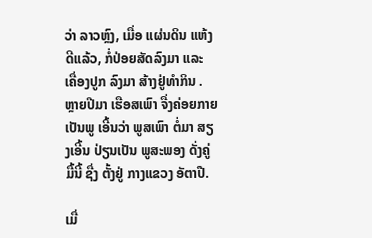ວ່າ ລາວຫຼົງ, ເມື່ອ ແຜ່ນດິນ ແຫ້ງດີແລ້ວ, ກໍ່ປ່ອຍສັດລົງມາ ແລະ ເຄື່ອງປູກ ລົງມາ ສ້າງຢູ່ທຳກິນ . ຫຼາຍປີມາ ເຮືອສເພົາ ຈື່ງຄ່ອຍກາຍເປັນພູ ເອີ້ນວ່າ ພູສເພົາ ຕໍ່ມາ ສຽງເອີ້ນ ປ່ຽນເປັນ ພູສະພອງ ດັ່ງຄູ່ມື້ນີ້ ຊື່ງ ຕັ້ງຢູ່ ກາງແຂວງ ອັຕາປື.

ເມື່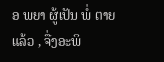ອ ພຍາ ຜູ້ເປັນ ພໍ່ ຕາຍແລ້ວ , ຈື່ງອະພິ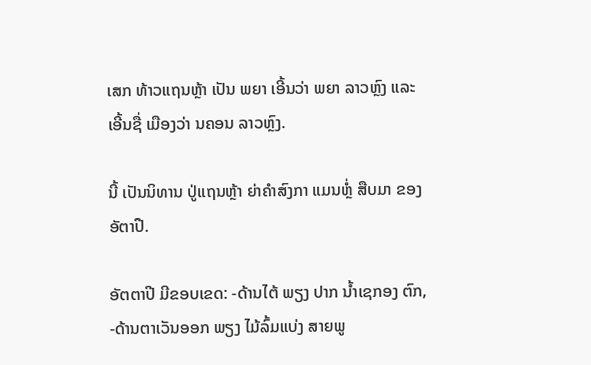ເສກ ທ້າວແຖນຫຼ້າ ເປັນ ພຍາ ເອີ້ນວ່າ ພຍາ ລາວຫຼົງ ແລະ ເອີ້ນຊື່ ເມືອງວ່າ ນຄອນ ລາວຫຼົງ.

ນີ້ ເປັນນິທານ ປູ່ແຖນຫຼ້າ ຍ່າຄຳສົງກາ ແມນຫຼໍ່ ສືບມາ ຂອງ ອັຕາປື.

ອັຕຕາປີ ມີຂອບເຂດ: -ດ້ານໄຕ້ ພຽງ ປາກ ນໍ້າເຊກອງ ຕົກ, -ດ້ານຕາເວັນອອກ ພຽງ ໄມ້ລົ້ມແບ່ງ ສາຍພູ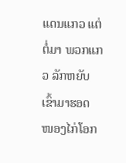ແດນແກວ ແຕ່ຕໍ່ມາ ພວກແກວ ລັກຫຍັບເຂົ້າມາຮອດ ໜອງໄກ່ໂອກ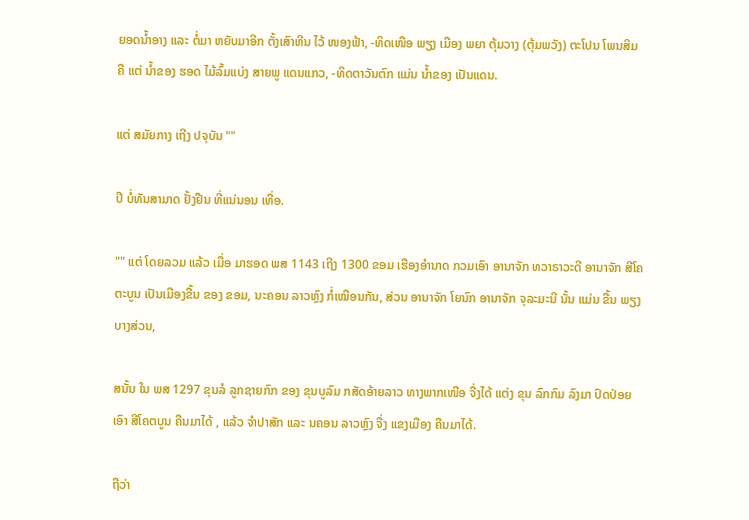ຍອດນໍ້າອາງ ແລະ ຕໍ່ມາ ຫຍັບມາອີກ ຕັ້ງເສົາຫີນ ໄວ້ ໜອງຟ້າ, -ທິດເໜືອ ພຽງ ເມືອງ ພຍາ ຕຸ້ມວາງ (ຕຸ້ມພວັງ) ຕະໂປນ ໂພນສິມ ຄື ແຕ່ ນໍ້າຂອງ ຮອດ ໄມ້ລົ້ມແບ່ງ ສາຍພູ ແດນແກວ, -ທິດຕາວັນຕົກ ແມ່ນ ນໍ້າຂອງ ເປັນແດນ.

ແຕ່ ສມັຍກາງ ເຖີງ ປຈຸບັນ ""

ປີ ບໍ່ທັນສາມາດ ຢັ້ງຢືນ ທີ່ແນ່ນອນ ເທື່ອ.

"" ແຕ່ ໂດຍລວມ ແລ້ວ ເມື່ອ ມາຮອດ ພສ 1143 ເຖີງ 1300 ຂອມ ເຮືອງອຳນາດ ກວມເອົາ ອານາຈັກ ທວາຣາວະດີ ອານາຈັກ ສີໂຄຕະບູນ ເປັນເມືອງຂື້ນ ຂອງ ຂອມ, ນະຄອນ ລາວຫຼົງ ກໍ່ເໝືອນກັນ, ສ່ວນ ອານາຈັກ ໂຍນົກ ອານາຈັກ ຈຸລະມະນີ ນັ້ນ ແມ່ນ ຂື້ນ ພຽງ ບາງສ່ວນ,

ສນັ້ນ ໃນ ພສ 1297 ຂຸນລໍ ລູກຊາຍກົກ ຂອງ ຂຸນບູລົມ ກສັດອ້າຍລາວ ທາງພາກເໜືອ ຈື່ງໄດ້ ແຕ່ງ ຂຸນ ລົກກົມ ລົງມາ ປົດປ່ອຍເອົາ ສີໂຄຕບູນ ຄືນມາໄດ້ , ແລ້ວ ຈຳປາສັກ ແລະ ນຄອນ ລາວຫຼົງ ຈື່ງ ແຂງເມືອງ ຄືນມາໄດ້.

ຖືວ່າ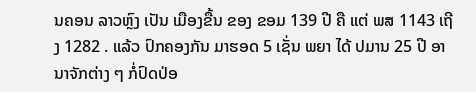ນຄອນ ລາວຫຼົງ ເປັນ ເມືອງຂື້ນ ຂອງ ຂອມ 139 ປີ ຄື ແຕ່ ພສ 1143 ເຖີງ 1282 . ແລ້ວ ປົກຄອງກັນ ມາຮອດ 5 ເຊັ່ນ ພຍາ ໄດ້ ປມານ 25 ປີ ອານາຈັກຕ່າງ ໆ ກໍ່ປົດປ່ອ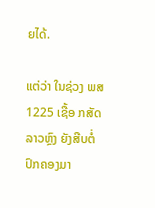ຍໄດ້.

ແຕ່ວ່າ ໃນຊ່ວງ ພສ 1225 ເຊື້ອ ກສັດ ລາວຫຼົງ ຍັງສືບຕໍ່ປົກຄອງມາ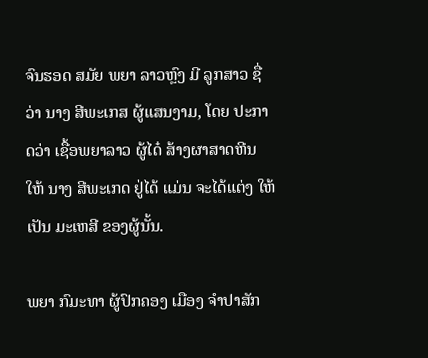ຈົນຮອດ ສມັຍ ພຍາ ລາວຫຼົງ ມີ ລູກສາວ ຊື່ວ່າ ນາງ ສີພະເກສ ຜູ້ແສນງາມ, ໂດຍ ປະກາດວ່າ ເຊື້ອພຍາລາວ ຜູ້ໄດ໋ ສ້າງຜາສາດຫີນ ໃຫ້ ນາງ ສີພະເກດ ຢູ່ໄດ້ ແມ່ນ ຈະໄດ້ແຕ່ງ ໃຫ້ເປັນ ມະເຫສີ ຂອງຜູ້ນັ້ນ.

ພຍາ ກົມະທາ ຜູ້ປົກຄອງ ເມືອງ ຈຳປາສັກ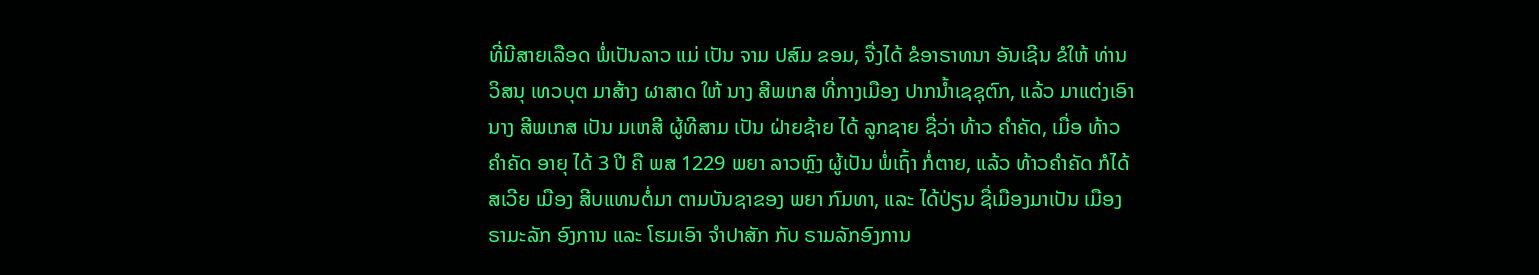ທີ່ມີສາຍເລືອດ ພໍ່ເປັນລາວ ແມ່ ເປັນ ຈາມ ປສົມ ຂອມ, ຈື່ງໄດ້ ຂໍອາຣາທນາ ອັນເຊີນ ຂໍໃຫ້ ທ່ານ ວິສນຸ ເທວບຸຕ ມາສ້າງ ຜາສາດ ໃຫ້ ນາງ ສີພເກສ ທີ່ກາງເມືອງ ປາກນໍ້າເຊຊຸຕົກ, ແລ້ວ ມາແຕ່ງເອົາ ນາງ ສີພເກສ ເປັນ ມເຫສີ ຜູ້ທີສາມ ເປັນ ຝ່າຍຊ້າຍ ໄດ້ ລູກຊາຍ ຊື່ວ່າ ທ້າວ ຄຳຄັດ, ເມື່ອ ທ້າວ ຄໍາຄັດ ອາຍຸ ໄດ້ 3 ປີ ຄື ພສ 1229 ພຍາ ລາວຫຼົງ ຜູ້ເປັນ ພໍ່ເຖົ້າ ກໍ່ຕາຍ, ແລ້ວ ທ້າວຄຳຄັດ ກໍໄດ້ ສເວີຍ ເມືອງ ສີບແທນຕໍ່ມາ ຕາມບັນຊາຂອງ ພຍາ ກົມທາ, ແລະ ໄດ້ປ່ຽນ ຊື່ເມືອງມາເປັນ ເມືອງ ຣາມະລັກ ອົງການ ແລະ ໂຮມເອົາ ຈຳປາສັກ ກັບ ຣາມລັກອົງການ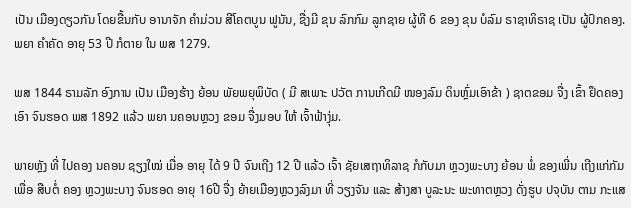ເປັນ ເມືອງດຽວກັນ ໂດຍຂື້ນກັບ ອານາຈັກ ຄຳມ່ວນ ສີໂຄຕບູນ ຟູນັນ, ຊື່ງມີ ຂຸນ ລົກກົມ ລູກຊາຍ ຜູ້ທີ 6 ຂອງ ຂຸນ ບໍລົມ ຣາຊາທິຣາຊ ເປັນ ຜູ້ປົກຄອງ. ພຍາ ຄຳຄັດ ອາຍຸ 53 ປີ ກໍຕາຍ ໃນ ພສ 1279.

ພສ 1844 ຣາມລັກ ອົງການ ເປັນ ເມືອງຮ້າງ ຍ້ອນ ພັຍພຍຸພິບັດ ( ມີ ສເພາະ ປວັຕ ການເກີດມີ ໜອງລົມ ດິນຫຼົ່ມເອົາຂ້າ ) ຊາຕຂອມ ຈື່ງ ເຂົ້າ ຢຶດຄອງ ເອົາ ຈົນຮອດ ພສ 1892 ແລ້ວ ພຍາ ນຄອນຫຼວງ ຂອມ ຈື່ງມອບ ໃຫ້ ເຈົ້າຟ້າງຸ່ມ.

ພາຍຫຼັງ ທີ່ ໄປຄອງ ນຄອນ ຊຽງໃໝ່ ເມື່ອ ອາຍຸ ໄດ້ 9 ປີ ຈົນເຖີງ 12 ປີ ແລ້ວ ເຈົ້າ ຊັຍເສຖາທິລາຊ ກໍກັບມາ ຫຼວງພະບາງ ຍ້ອນ ພໍ່ ຂອງເພີ່ນ ເຖີງແກ່ກັມ ເພື່ອ ສືບຕໍ່ ຄອງ ຫຼວງພະບາງ ຈົນຮອດ ອາຍຸ 16ປີ ຈື່ງ ຍ້າຍເມືອງຫຼວງລົງມາ ທີ່ ວຽງຈັນ ແລະ ສ້າງສາ ບູລະນະ ພະທາຕຫຼວງ ດັ່ງຮູບ ປຈຸບັນ ຕາມ ກະແສ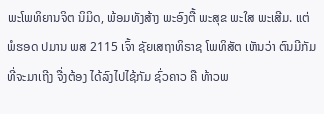ພະໂພທິຍານຈິຕ ນິມິດ, ພ້ອມທັງສ້າງ ພະອົງຕື້ ພະສຸຂ ພະໃສ ພະເສີມ. ແຕ່ ພໍຮອດ ປມານ ພສ 2115 ເຈົ້າ ຊັຍເສຖາທິຣາຊ ໂພທິສັຕ ເຫັນວ່າ ຕົນມີກັມ ທີ່ຈະມາເຖີງ ຈື່ງຕ້ອງ ໄດ້ລົງໄປໄຊ້ກັມ ຊົ່ວຄາວ ຄື ທ້າວພ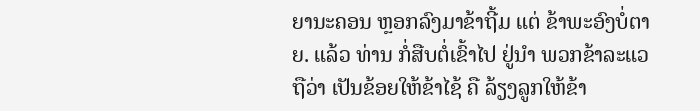ຍານະຄອນ ຫຼອກລົງມາຂ້າຖີ້ມ ແຕ່ ຂ້າພະອົງບໍ່ຕາຍ. ແລ້ວ ທ່ານ ກໍ່ສືບຕໍ່ເຂົ້າໄປ ຢູ່ນໍາ ພວກຂ້າລະແວ ຖືວ່າ ເປັນຂ້ອຍໃຫ້ຂ້າໄຊ້ ຄື ລ້ຽງລູກໃຫ້ຂ້າ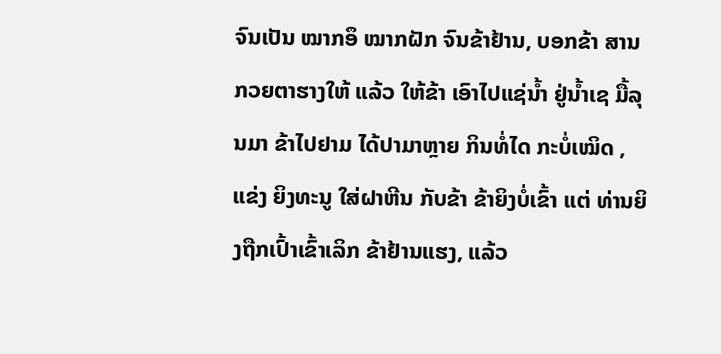ຈົນເປັນ ໝາກອຶ ໝາກຝັກ ຈົນຂ້າຢ້ານ, ບອກຂ້າ ສານກວຍຕາຮາງໃຫ້ ແລ້ວ ໃຫ້ຂ້າ ເອົາໄປແຊ່ນໍ້າ ຢູ່ນໍ້າເຊ ມື້ລຸນມາ ຂ້າໄປຢາມ ໄດ້ປາມາຫຼາຍ ກິນທໍ່ໄດ ກະບໍ່ເໝິດ , ແຂ່ງ ຍິງທະນູ ໃສ່ຝາຫີນ ກັບຂ້າ ຂ້າຍິງບໍ່ເຂົ້າ ແຕ່ ທ່ານຍິງຖືກເປົ້າເຂົ້າເລິກ ຂ້າຢ້ານແຮງ, ແລ້ວ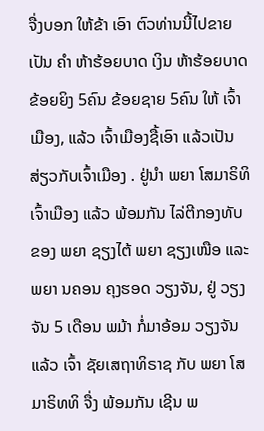ຈື່ງບອກ ໃຫ້ຂ້າ ເອົາ ຕົວທ່ານນີ້ໄປຂາຍ ເປັນ ຄຳ ຫ້າຮ້ອຍບາດ ເງິນ ຫ້າຮ້ອຍບາດ ຂ້ອຍຍິງ 5ຄົນ ຂ້ອຍຊາຍ 5ຄົນ ໃຫ້ ເຈົ້າເມືອງ, ແລ້ວ ເຈົ້າເມືອງຊື້ເອົາ ແລ້ວເປັນສ່ຽວກັບເຈົ້າເມືອງ . ຢູ່ນຳ ພຍາ ໂສມາຣິທິ ເຈົ້າເມືອງ ແລ້ວ ພ້ອມກັນ ໄລ່ຕີກອງທັບ ຂອງ ພຍາ ຊຽງໄຕ້ ພຍາ ຊຽງເໜືອ ແລະ ພຍາ ນຄອນ ຄຸງຮອດ ວຽງຈັນ, ຢູ່ ວຽງຈັນ 5 ເດືອນ ພມ້າ ກໍ່ມາອ້ອມ ວຽງຈັນ ແລ້ວ ເຈົ້າ ຊັຍເສຖາທິຣາຊ ກັບ ພຍາ ໂສມາຣິທທິ ຈື່ງ ພ້ອມກັນ ເຊີນ ພ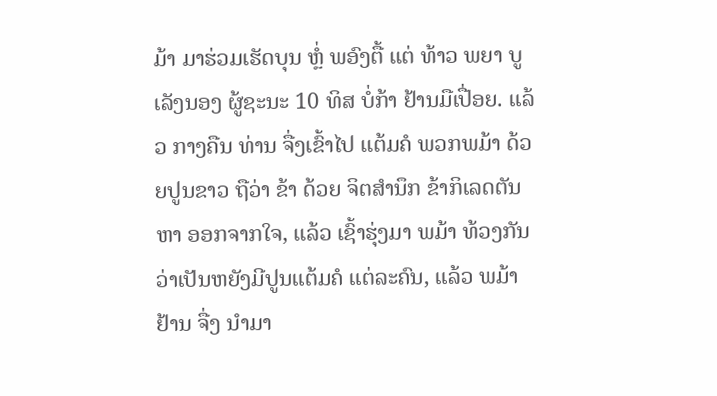ມ້າ ມາຮ່ວມເຮັດບຸນ ຫຼໍ່ ພອົງຕື້ ແຕ່ ທ້າວ ພຍາ ບູເລັງນອງ ຜູ້ຊະນະ 10 ທິສ ບໍ່ກ້າ ຢ້ານມືເປື່ອຍ. ແລ້ວ ກາງຄືນ ທ່ານ ຈື່ງເຂົ້າໄປ ແຕ້ມຄໍ ພວກພມ້າ ດ້ວຍປູນຂາວ ຖືວ່າ ຂ້າ ດ້ວຍ ຈິຕສໍານຶກ ຂ້າກິເລດຕັນຫາ ອອກຈາກໃຈ, ແລ້ວ ເຊົ້າຮຸ່ງມາ ພມ້າ ທ້ວງກັນ ວ່າເປັນຫຍັງມີປູນແຕ້ມຄໍ ແຕ່ລະຄົນ, ແລ້ວ ພມ້າ ຢ້ານ ຈື່ງ ນໍາມາ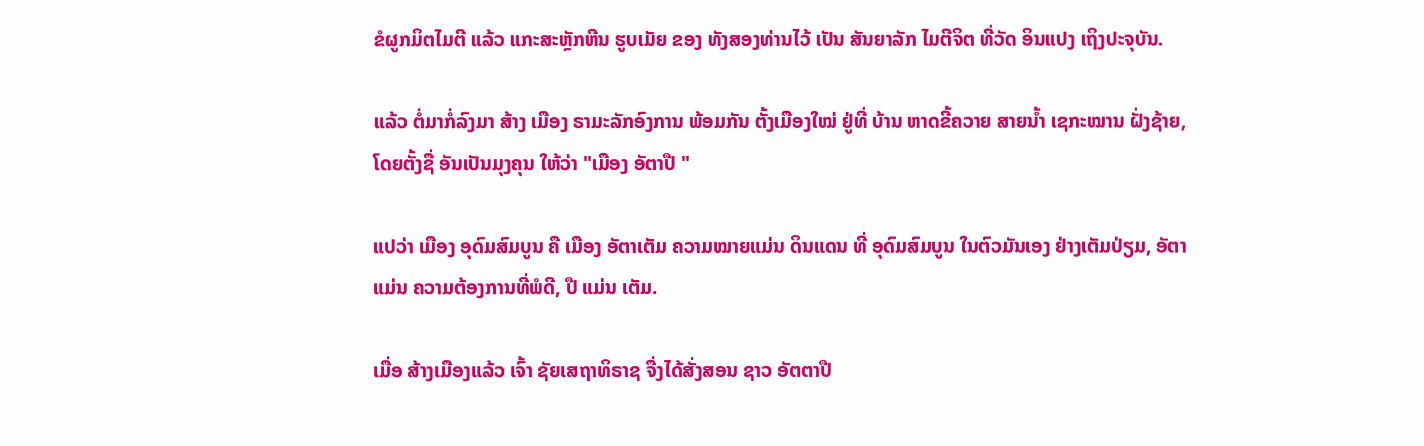ຂໍຜູກມິຕໄມຕີ ແລ້ວ ແກະສະຫຼັກຫີນ ຮູບເມັຍ ຂອງ ທັງສອງທ່ານໄວ້ ເປັນ ສັນຍາລັກ ໄມຕີຈິຕ ທີ່ວັດ ອິນແປງ ເຖິງປະຈຸບັນ.

ແລ້ວ ຕໍ່ມາກໍ່ລົງມາ ສ້າງ ເມືອງ ຣາມະລັກອົງການ ພ້ອມກັນ ຕັ້ງເມືອງໃໝ່ ຢູ່ທີ່ ບ້ານ ຫາດຂີ້ຄວາຍ ສາຍນໍ້າ ເຊກະໝານ ຝັ່ງຊ້າຍ, ໂດຍຕັ້ງຊື່ ອັນເປັນມຸງຄຸນ ໃຫ້ວ່າ "ເມືອງ ອັຕາປື "

ແປວ່າ ເມືອງ ອຸດົມສົມບູນ ຄື ເມືອງ ອັຕາເຕັມ ຄວາມໝາຍແມ່ນ ດິນແດນ ທີ່ ອຸດົມສົມບູນ ໃນຕົວມັນເອງ ຢ່າງເຕັມປ່ຽມ, ອັຕາ ແມ່ນ ຄວາມຕ້ອງການທີ່ພໍດີ, ປື ແມ່ນ ເຕັມ.

ເມື່ອ ສ້າງເມືອງແລ້ວ ເຈົ້າ ຊັຍເສຖາທິຣາຊ ຈື່ງໄດ້ສັ່ງສອນ ຊາວ ອັຕຕາປື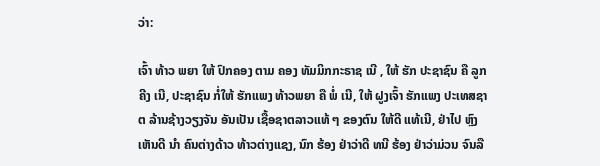ວ່າ:

ເຈົ້າ ທ້າວ ພຍາ ໃຫ້ ປົກຄອງ ຕາມ ຄອງ ທັມມິກກະຣາຊ ເນີ , ໃຫ້ ຮັກ ປະຊາຊົນ ຄື ລູກຄີງ ເນີ, ປະຊາຊົນ ກໍ່ໃຫ້ ຮັກແພງ ທ້າວພຍາ ຄື ພໍ່ ເນີ, ໃຫ້ ຝູງເຈົ້າ ຮັກແພງ ປະເທສຊາຕ ລ້ານຊ້າງວຽງຈັນ ອັນເປັນ ເຊື້ອຊາຕລາວແທ້ ໆ ຂອງຕົນ ໃຫ້ດີ ແທ້ເນີ, ຢ່າໄປ ຫຼົງເຫັນດີ ນຳ ຄົນຕ່າງດ້າວ ທ້າວຕ່າງແຊງ, ນົກ ຮ້ອງ ຢ່າວ່າດີ ທນີ ຮ້ອງ ຢ່າວ່າມ່ວນ ຈົນລື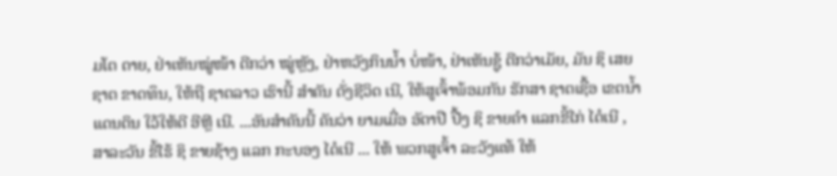ມໂຕ ດາຍ, ຢ່າເຫັນໝູ່ໜ້າ ດີກວ່າ ໝູ່ຫຼັງ, ຢ່າຫວັງກິນນໍ້າ ບໍ່ໜ້າ, ຢ່າເຫັນຊູ້ ດີກວ່າເມັຍ, ມັນ ຊິ ເສຍຊາຕ ຂາດທຶນ, ໃຫ້ຖື ຊາຕລາວ ເຮົານີ້ ສຳຄັນ ດັ່ງຊີວິດ ເນີ, ໃຫ້ສູເຈົ້າພ້ອມກັນ ຮັກສາ ຊາຕເຊື້ອ ເຂຕນໍ້າ ແດນດິນ ໃວ້ໃຫ້ດີ ອີຫຼີ ເນີ. ...ອັນສຳຄັນນີ້ ຄັນວ່າ ຍາມເມື່ອ ອັຕາປື ປື້ງ ຊິ ຂາຍຄຳ ແລກຂີ້ໄກ່ ໄດ໋ເນີ , ສາລະວັນ ຂີ້ໄຮ້ ຊິ ຂາຍຊ້າງ ແລກ ກະບອງ ໄດ໋ເນີ ... ໃຫ້ ພວກສູເຈົ້າ ລະວັງແທ້ ໃຫ້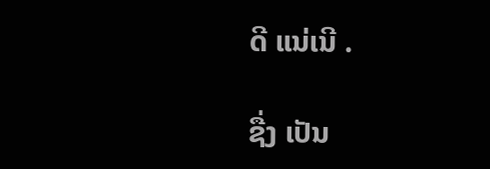ດີ ແນ່ເນີ .

ຊື່ງ ເປັນ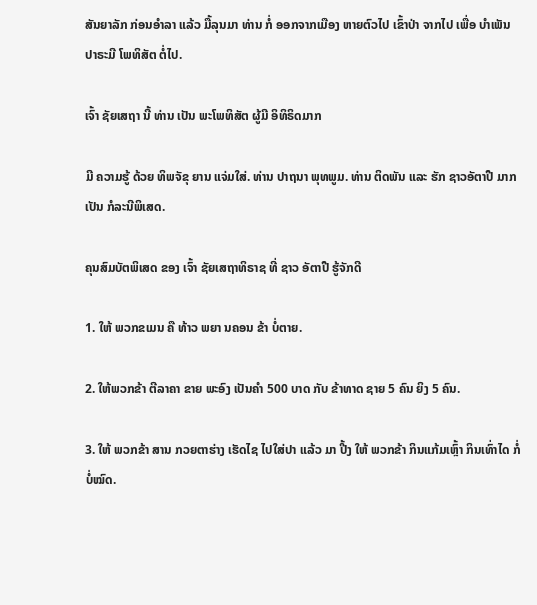ສັນຍາລັກ ກ່ອນອຳລາ ແລ້ວ ມື້ລຸນມາ ທ່ານ ກໍ່ ອອກຈາກເມືອງ ຫາຍຕົວໄປ ເຂົ້າປ່າ ຈາກໄປ ເພື່ອ ບໍາເພັນ ປາຣະມີ ໂພທິສັຕ ຕໍ່ໄປ.

ເຈົ້າ ຊັຍເສຖາ ນີ້ ທ່ານ ເປັນ ພະໂພທິສັຕ ຜູ້ມີ ອິທິຣິດມາກ

ມີ ຄວາມຮູ້ ດ້ວຍ ທິພຈັຂຸ ຍານ ແຈ່ມໃສ່. ທ່ານ ປາຖນາ ພຸທພູມ. ທ່ານ ຕິດພັນ ແລະ ຮັກ ຊາວອັຕາປື ມາກ ເປັນ ກໍລະນີພິເສດ.

ຄຸນສົມບັຕພິເສດ ຂອງ ເຈົ້າ ຊັຍເສຖາທິຣາຊ ທີ່ ຊາວ ອັຕາປື ຮູ້ຈັກດີ

1. ໃຫ້ ພວກຂເມນ ຄື ທ້າວ ພຍາ ນຄອນ ຂ້າ ບໍ່ຕາຍ.

2. ໃຫ້ພວກຂ້າ ຕີລາຄາ ຂາຍ ພະອົງ ເປັນຄຳ 500 ບາດ ກັບ ຂ້າທາດ ຊາຍ 5 ຄົນ ຍິງ 5 ຄົນ.

3. ໃຫ້ ພວກຂ້າ ສານ ກວຍຕາຮ່າງ ເຮັດໄຊ ໄປໃສ່ປາ ແລ້ວ ມາ ປີ້ງ ໃຫ້ ພວກຂ້າ ກິນແກ້ມເຫຼົ້າ ກິນເທົ່າໄດ ກໍ່ບໍ່ໝົດ.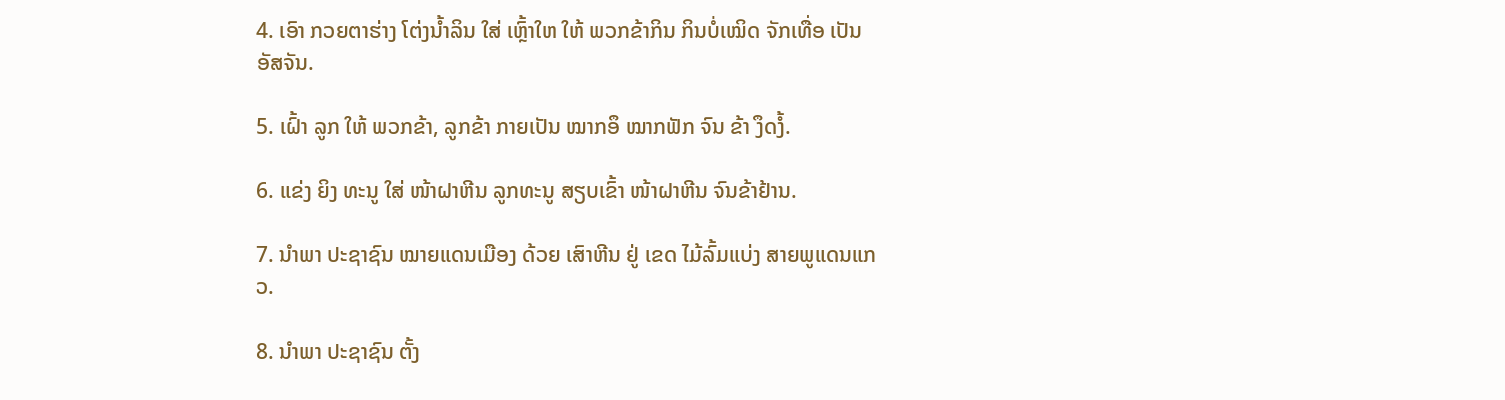4. ເອົາ ກວຍຕາຮ່າງ ໂຕ່ງນໍ້າລິນ ໃສ່ ເຫຼົ້າໃຫ ໃຫ້ ພວກຂ້າກິນ ກິນບໍ່ເໝິດ ຈັກເທື່ອ ເປັນ ອັສຈັນ.

5. ເຝົ້າ ລູກ ໃຫ້ ພວກຂ້າ, ລູກຂ້າ ກາຍເປັນ ໝາກອຶ ໝາກຟັກ ຈົນ ຂ້າ ງຶດງໍ້.

6. ແຂ່ງ ຍິງ ທະນູ ໃສ່ ໜ້າຝາຫີນ ລູກທະນູ ສຽບເຂົ້າ ໜ້າຝາຫີນ ຈົນຂ້າຢ້ານ.

7. ນຳພາ ປະຊາຊົນ ໝາຍແດນເມືອງ ດ້ວຍ ເສົາຫີນ ຢູ່ ເຂດ ໄມ້ລົ້ມແບ່ງ ສາຍພູແດນແກວ.

8. ນຳພາ ປະຊາຊົນ ຕັ້ງ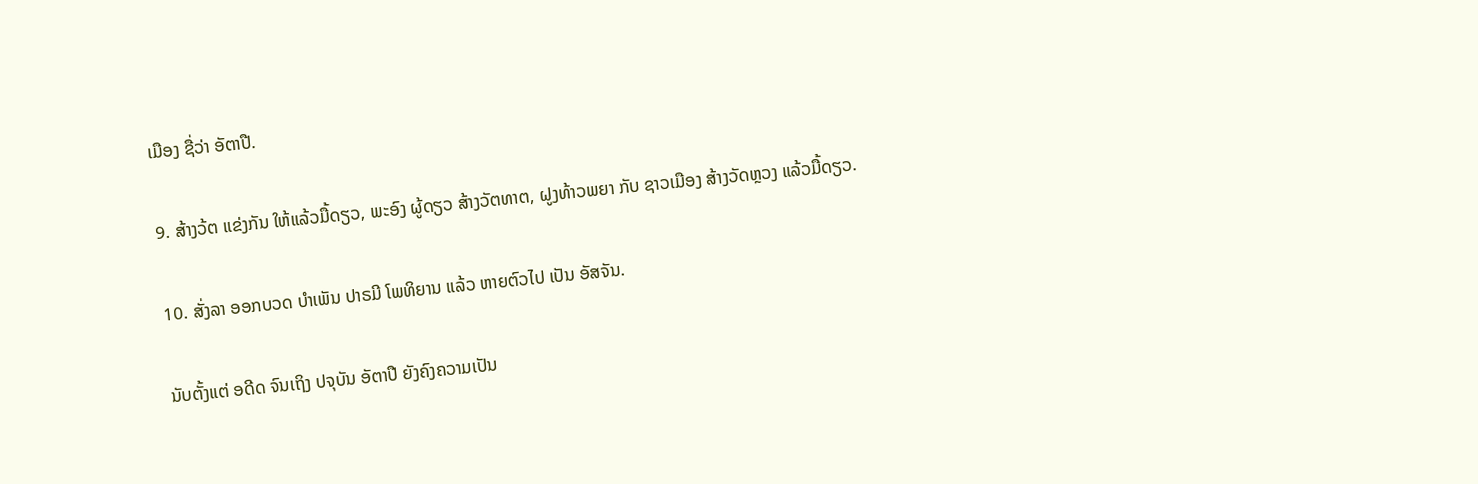ເມືອງ ຊື່ວ່າ ອັຕາປື.

9. ສ້າງວ້ຕ ແຂ່ງກັນ ໃຫ້ແລ້ວມື້ດຽວ, ພະອົງ ຜູ້ດຽວ ສ້າງວັຕທາຕ, ຝູງທ້າວພຍາ ກັບ ຊາວເມືອງ ສ້າງວັດຫຼວງ ແລ້ວມື້ດຽວ.

10. ສັ່ງລາ ອອກບວດ ບໍາເພັນ ປາຣມີ ໂພທິຍານ ແລ້ວ ຫາຍຕົວໄປ ເປັນ ອັສຈັນ.

ນັບຕັ້ງແຕ່ ອດີດ ຈົນເຖິງ ປຈຸບັນ ອັຕາປື ຍັງຄົງຄວາມເປັນ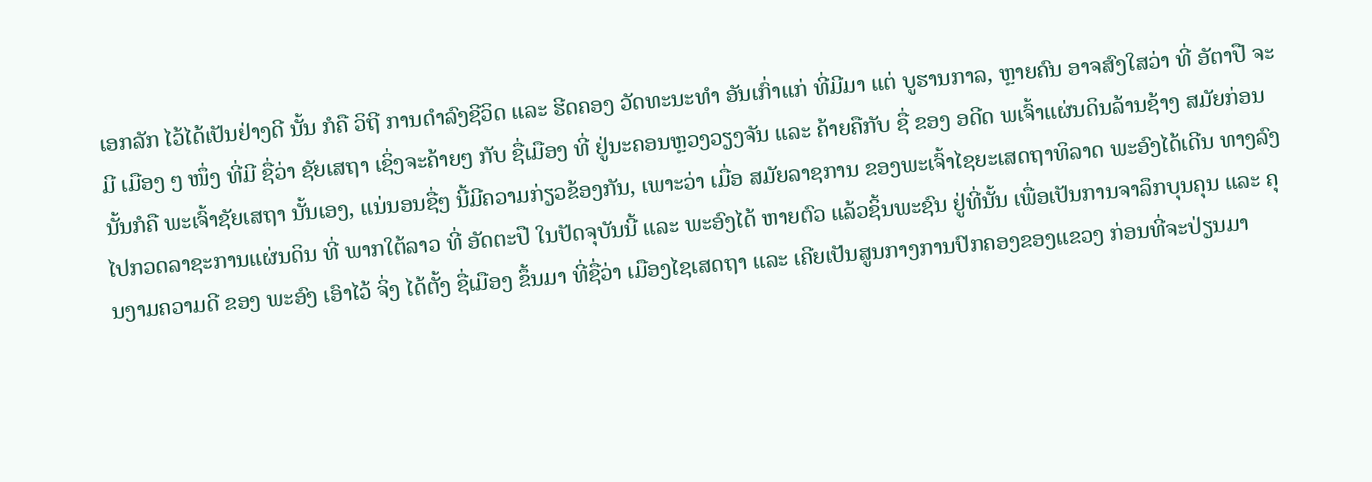ເອກລັກ ໄວ້ໄດ້ເປັນຢ່າງດີ ນັ້ນ ກໍຄື ວິຖີ ການດຳລົງຊີວິດ ແລະ ຮີດຄອງ ວັດທະນະທຳ ອັນເກົ່າແກ່ ທີ່ມີມາ ແຕ່ ບູຮານກາລ, ຫຼາຍຄົນ ອາຈສົງໃສວ່າ ທີ່ ອັຕາປື ຈະມີ ເມືອງ ໆ ໜຶ່ງ ທີ່ມີ ຊື່ວ່າ ຊັຍເສຖາ ເຊິ່ງຈະຄ້າຍໆ ກັບ ຊື່ເມືອງ ທີ່ ຢູ່ນະຄອນຫຼວງວຽງຈັນ ແລະ ຄ້າຍຄືກັບ ຊື່ ຂອງ ອດີດ ພເຈົ້າແຜ່ນດິນລ້ານຊ້າງ ສມັຍກ່ອນ ນັ້ນກໍຄື ພະເຈົ້າຊັຍເສຖາ ນັ້ນເອງ, ແນ່ນອນຊື່ໆ ນີ້ມີຄວາມກ່ຽວຂ້ອງກັນ, ເພາະວ່າ ເມື່ອ ສມັຍລາຊການ ຂອງພະເຈົ້າໄຊຍະເສດຖາທິລາດ ພະອົງໄດ້ເດີນ ທາງລົງໄປກວດລາຊະການແຜ່ນດິນ ທີ່ ພາກໃຕ້ລາວ ທີ່ ອັດຕະປື ໃນປັດຈຸບັນນີ້ ແລະ ພະອົງໄດ້ ຫາຍຕົວ ແລ້ວຊິ້ນພະຊົນ ຢູ່ທີ່ນັ້ນ ເພື່ອເປັນການຈາລຶກບຸນຄຸນ ແລະ ຄຸນງາມຄວາມດີ ຂອງ ພະອົງ ເອົາໄວ້ ຈິ່ງ ໄດ້ຕັ້ງ ຊື່ເມືອງ ຂຶ້ນມາ ທີ່ຊື່ວ່າ ເມືອງໄຊເສດຖາ ແລະ ເຄີຍເປັນສູນກາງການປົກຄອງຂອງແຂວງ ກ່ອນທີ່ຈະປ່ຽນມາ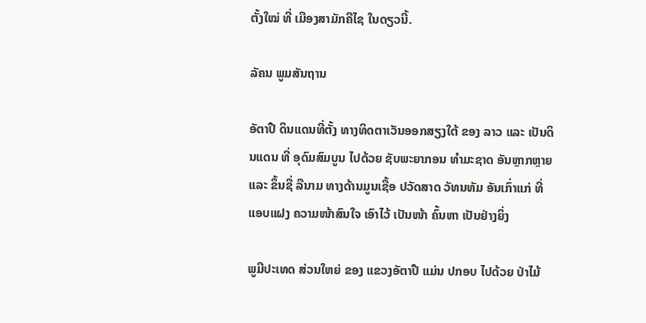ຕັ້ງໃໝ່ ທີ່ ເມືອງສາມັກຄີໄຊ ໃນດຽວນີ້.

ລັຄນ ພູມສັນຖານ

ອັຕາປື ດິນແດນທີ່ຕັ້ງ ທາງທິດຕາເວັນອອກສຽງໃຕ້ ຂອງ ລາວ ແລະ ເປັນດິນແດນ ທີ່ ອຸດົມສົມບູນ ໄປດ້ວຍ ຊັບພະຍາກອນ ທຳມະຊາດ ອັນຫຼາກຫຼາຍ ແລະ ຂຶ້ນຊື່ ລືນາມ ທາງດ້ານມູນເຊື້ອ ປວັດສາດ ວັທນທັມ ອັນເກົ່າແກ່ ທີ່ ແອບແຝງ ຄວາມໜ້າສົນໃຈ ເອົາໄວ້ ເປັນໜ້າ ຄົ້ນຫາ ເປັນຢ່າງຍິ່ງ

ພູມີປະເທດ ສ່ວນໃຫຍ່ ຂອງ ແຂວງອັຕາປື ແມ່ນ ປກອບ ໄປດ້ວຍ ປ່າໄມ້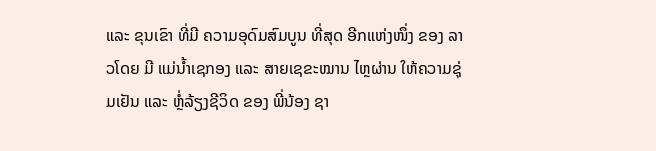ແລະ ຂຸນເຂົາ ທີ່ມີ ຄວາມອຸດົມສົມບູນ ທີ່ສຸດ ອີກແຫ່ງໜຶ່ງ ຂອງ ລາວໂດຍ ມີ ແມ່ນ້ຳເຊກອງ ແລະ ສາຍເຊຂະໝານ ໄຫຼຜ່ານ ໃຫ້ຄວາມຊຸ່ມເຢັນ ແລະ ຫຼໍ່ລ້ຽງຊີວິດ ຂອງ ພີ່ນ້ອງ ຊາ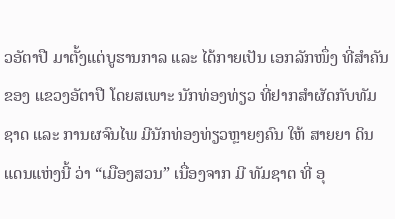ວອັຕາປື ມາຕັ້ງແຕ່ບູຮານກາລ ແລະ ໄດ້ກາຍເປັນ ເອກລັກໜຶ່ງ ທີ່ສຳຄັນ ຂອງ ແຂວງອັຕາປື ໂດຍສເພາະ ນັກທ່ອງທ່ຽວ ທີ່ຢາກສຳຜັດກັບທັມຊາດ ແລະ ການຜຈົນໄພ ມີນັກທ່ອງທ່ຽວຫຼາຍໆຄົນ ໃຫ້ ສາຍຍາ ດິນແດນແຫ່ງນີ້ ວ່າ “ເມືອງສວນ” ເນື່ອງຈາກ ມີ ທັມຊາຕ ທີ່ ອຸ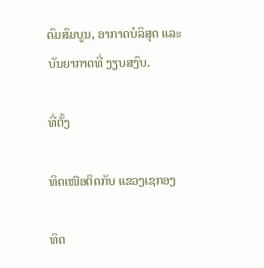ດົມສົມບູນ, ອາກາດບໍລິສຸດ ແລະ ບັນຍາກາດທີ່ ງຽບສງົບ.

ທີ່ຕັ້ງ

ທິດເໜືອຕິດກັບ ແຂວງເຊກອງ

ທິດ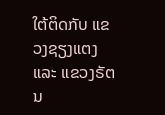ໃຕ້ຕິດກັບ ແຂວງຊຽງແຕງ ແລະ ແຂວງຣັຕນ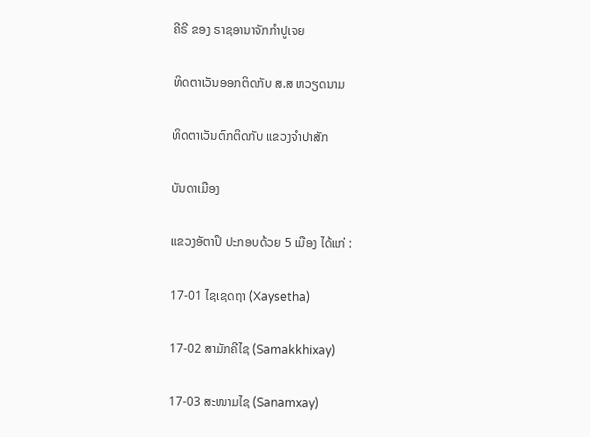ຄີຣີ ຂອງ ຣາຊອານາຈັກກຳປູເຈຍ

ທິດຕາເວັນອອກຕິດກັບ ສ.ສ ຫວຽດນາມ

ທິດຕາເວັນຕົກຕິດກັບ ແຂວງຈຳປາສັກ

ບັນດາເມືອງ

ແຂວງອັຕາປຶ ປະກອບດ້ວຍ 5 ເມືອງ ໄດ້ແກ່ :

17-01 ໄຊເຊດຖາ (Xaysetha)

17-02 ສາມັກຄີໄຊ (Samakkhixay)

17-03 ສະໜາມໄຊ (Sanamxay)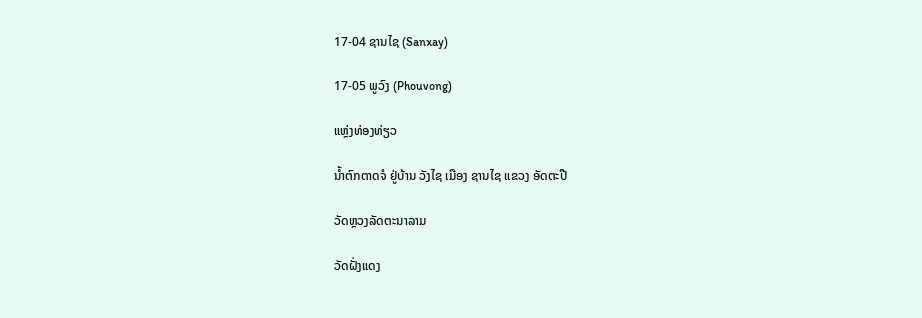17-04 ຊານໄຊ (Sanxay)

17-05 ພູວົງ (Phouvong)

ແຫຼ່ງທ່ອງທ່ຽວ

ນ້ຳຕົກຕາດຈໍ ຢູ່ບ້ານ ວັງໄຊ ເມືອງ ຊານໄຊ ແຂວງ ອັດຕະປື

ວັດຫຼວງລັດຕະນາລາມ

ວັດຝັ່ງແດງ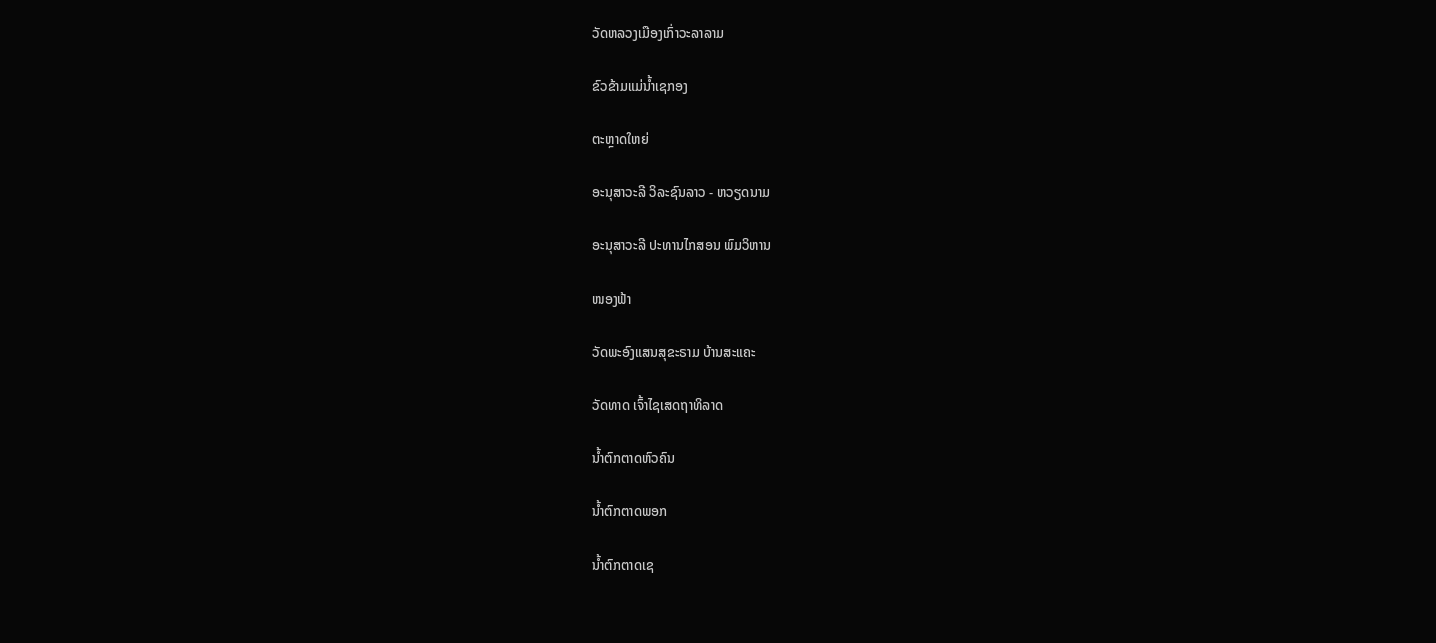ວັດຫລວງເມືອງເກົ່າວະລາລາມ

ຂົວຂ້າມແມ່ນ້ຳເຊກອງ

ຕະຫຼາດໃຫຍ່

ອະນຸສາວະລີ ວິລະຊົນລາວ - ຫວຽດນາມ

ອະນຸສາວະລີ ປະທານໄກສອນ ພົມວິຫານ

ໜອງຟ້າ

ວັດພະອົງແສນສຸຂະຣາມ ບ້ານສະແຄະ

ວັດທາດ ເຈົ້າໄຊເສດຖາທິລາດ

ນ້ຳຕົກຕາດຫົວຄົນ

ນ້ຳຕົກຕາດພອກ

ນ້ຳຕົກຕາດເຊ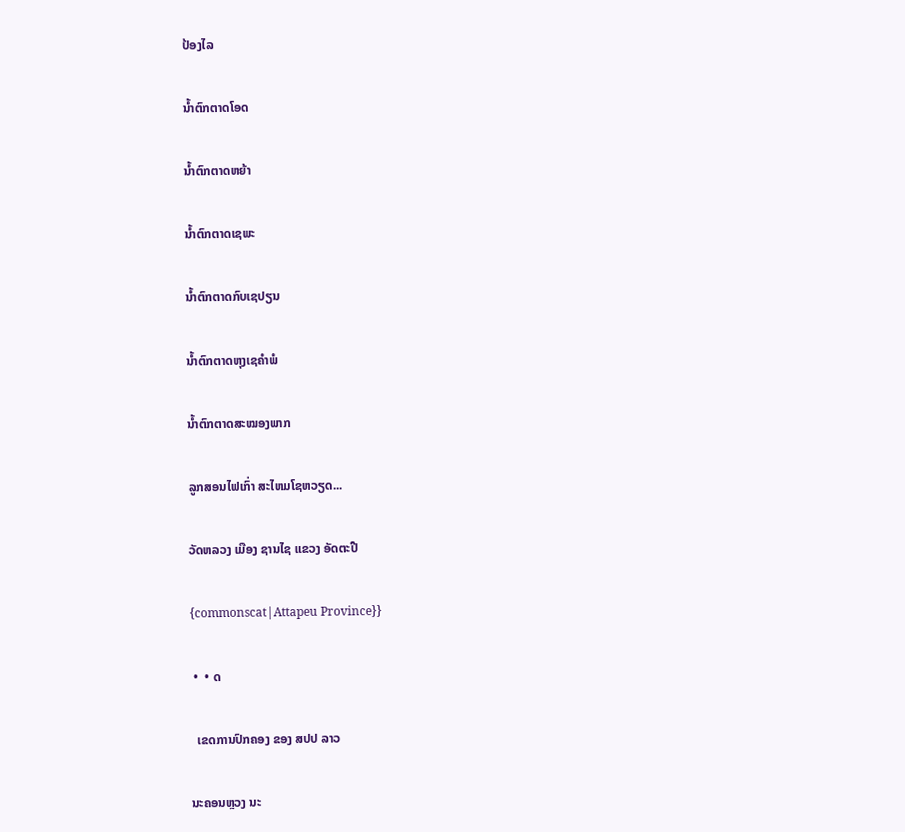ປ້ອງໄລ

ນ້ຳຕົກຕາດໂອດ

ນ້ຳຕົກຕາດຫຍ້າ

ນ້ຳຕົກຕາດເຊພະ

ນ້ຳຕົກຕາດກົບເຊປຽນ

ນ້ຳຕົກຕາດຫຸງເຊຄຳພໍ

ນ້ຳຕົກຕາດສະໝອງພາກ

ລູກສອນໄຟເກົ່າ ສະໄຫມໂຊຫວຽດ...

ວັດຫລວງ ເມືອງ ຊານໄຊ ແຂວງ ອັດຕະປື

{commonscat|Attapeu Province}}

 •  • ດ

  ເຂດການປົກຄອງ ຂອງ ສປປ ລາວ

ນະຄອນຫຼວງ ນະ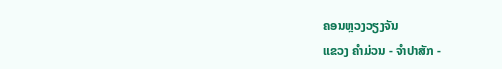ຄອນຫຼວງວຽງຈັນ
ແຂວງ ຄໍາມ່ວນ - ຈຳປາສັກ -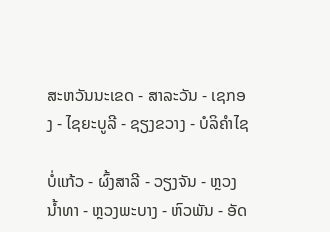ສະຫວັນນະເຂດ - ສາລະວັນ - ເຊກອງ - ໄຊຍະບູລີ - ຊຽງຂວາງ - ບໍລິຄຳໄຊ

ບໍ່ແກ້ວ - ຜົ້ງສາລີ - ວຽງຈັນ - ຫຼວງນ້ຳທາ - ຫຼວງພະບາງ - ຫົວພັນ - ອັດ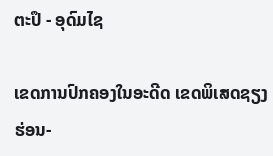ຕະປຶ - ອຸດົມໄຊ

ເຂດການປົກຄອງໃນອະດີດ ເຂດພິເສດຊຽງຮ່ອນ-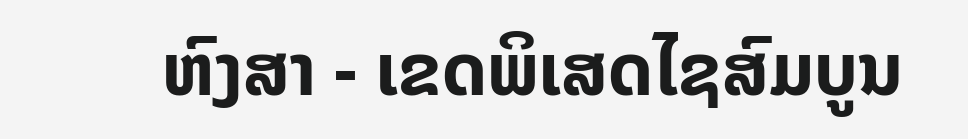ຫົງສາ - ເຂດພິເສດໄຊສົມບູນ